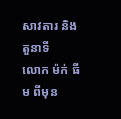សាវតារ និងតួនាទី
លោក ម៉ក់ ធីម ពីមុន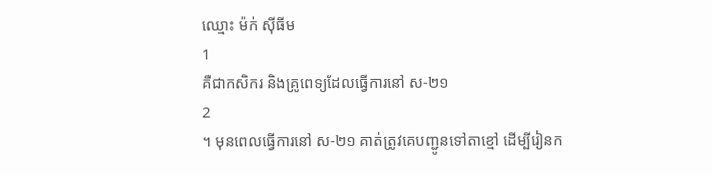ឈ្មោះ ម៉ក់ ស៊ីធីម
1
គឺជាកសិករ និងគ្រូពេទ្យដែលធ្វើការនៅ ស-២១
2
។ មុនពេលធ្វើការនៅ ស-២១ គាត់ត្រូវគេបញ្ជូនទៅតាខ្មៅ ដើម្បីរៀនក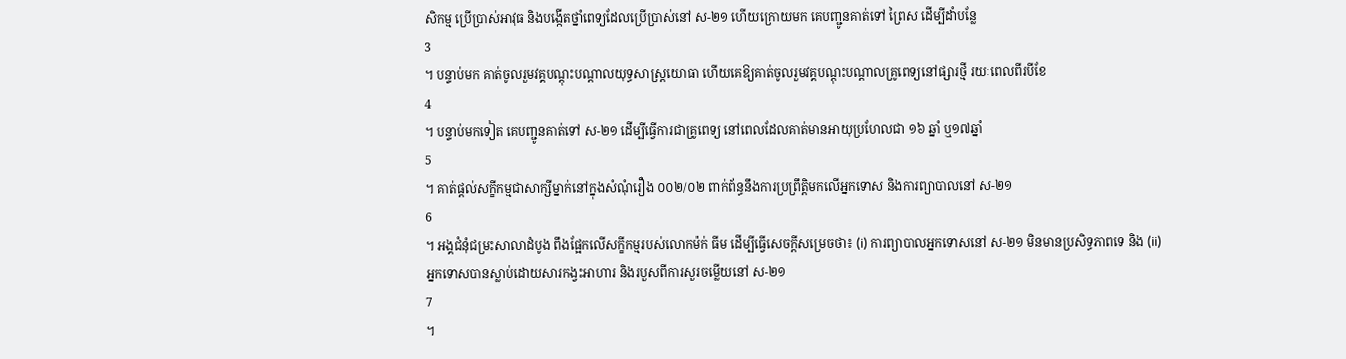សិកម្ម ប្រើប្រាស់អាវុធ និងបង្កើតថ្នាំពេទ្យដែលប្រើប្រាស់នៅ ស-២១ ហើយក្រោយមក គេបញ្ជូនគាត់ទៅ ព្រៃស ដើម្បីដាំបន្លែ
3
។ បន្ទាប់មក គាត់ចូលរួមវគ្គបណ្តុះបណ្តាលយុទ្ធសាស្ត្រយោធា ហើយគេឱ្យគាត់ចូលរួមវគ្គបណ្តុះបណ្តាលគ្រូពេទ្យនៅផ្សារថ្មី រយៈពេលពីរបីខែ
4
។ បន្ទាប់មកទៀត គេបញ្ជូនគាត់ទៅ ស-២១ ដើម្បីធ្វើការជាគ្រូពេទ្យ នៅពេលដែលគាត់មានអាយុប្រហែលជា ១៦ ឆ្នាំ ឬ១៧ឆ្នាំ
5
។ គាត់ផ្តល់សក្ខីកម្មជាសាក្សីម្នាក់នៅក្នុងសំណុំរឿង ០០២/០២ ពាក់ព័ន្ធនឹងការប្រព្រឹត្តិមកលើអ្នកទោស និងការព្យាបាលនៅ ស-២១
6
។ អង្គជំនុំជម្រះសាលាដំបូង ពឹងផ្អែកលើសក្ខីកម្មរបស់លោកម៉ក់ ធីម ដើម្បីធ្វើសេចក្តីសម្រេចថា៖ (i) ការព្យាបាលអ្នកទោសនៅ ស-២១ មិនមានប្រសិទ្ធភាពទេ និង (ii) អ្នកទោសបានស្លាប់ដោយសារកង្វះអាហារ និងរបួសពីការសួរចម្លើយនៅ ស-២១
7
។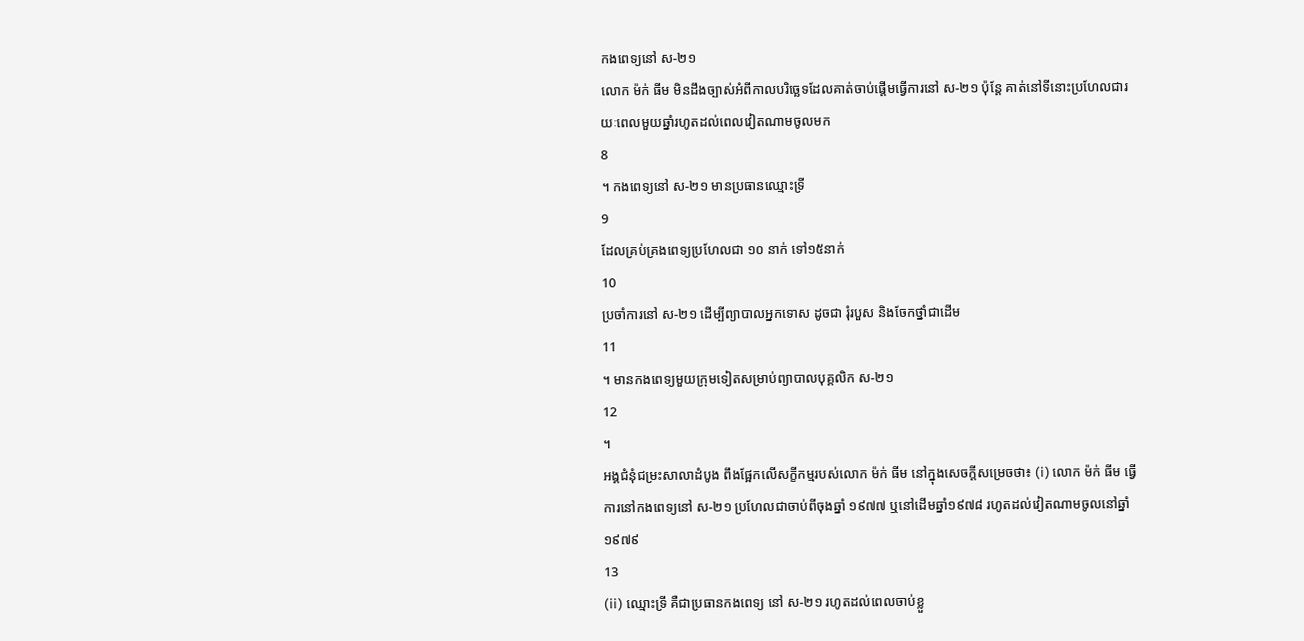កងពេទ្យនៅ ស-២១
លោក ម៉ក់ ធីម មិនដឹងច្បាស់អំពីកាលបរិច្ឆេទដែលគាត់ចាប់ផ្តើមធ្វើការនៅ ស-២១ ប៉ុន្តែ គាត់នៅទីនោះប្រហែលជារយៈពេលមួយឆ្នាំរហូតដល់ពេលវៀតណាមចូលមក
8
។ កងពេទ្យនៅ ស-២១ មានប្រធានឈ្មោះទ្រី
9
ដែលគ្រប់គ្រងពេទ្យប្រហែលជា ១០ នាក់ ទៅ១៥នាក់
10
ប្រចាំការនៅ ស-២១ ដើម្បីព្យាបាលអ្នកទោស ដូចជា រុំរបួស និងចែកថ្នាំជាដើម
11
។ មានកងពេទ្យមួយក្រុមទៀតសម្រាប់ព្យាបាលបុគ្គលិក ស-២១
12
។
អង្គជំនុំជម្រះសាលាដំបូង ពឹងផ្អែកលើសក្ខីកម្មរបស់លោក ម៉ក់ ធីម នៅក្នុងសេចក្តីសម្រេចថា៖ (i) លោក ម៉ក់ ធីម ធ្វើការនៅកងពេទ្យនៅ ស-២១ ប្រហែលជាចាប់ពីចុងឆ្នាំ ១៩៧៧ ឬនៅដើមឆ្នាំ១៩៧៨ រហូតដល់វៀតណាមចូលនៅឆ្នាំ១៩៧៩
13
(ii) ឈ្មោះទ្រី គឺជាប្រធានកងពេទ្យ នៅ ស-២១ រហូតដល់ពេលចាប់ខ្លួ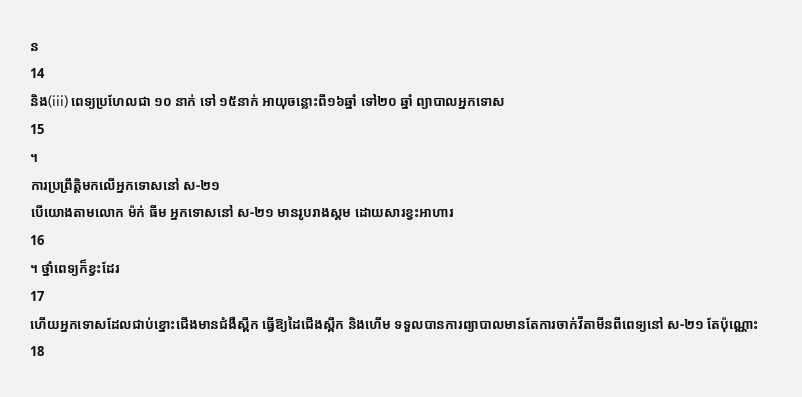ន
14
និង(iii) ពេទ្យប្រហែលជា ១០ នាក់ ទៅ ១៥នាក់ អាយុចន្លោះពី១៦ឆ្នាំ ទៅ២០ ឆ្នាំ ព្យាបាលអ្នកទោស
15
។
ការប្រព្រឹត្តិមកលើអ្នកទោសនៅ ស-២១
បើយោងតាមលោក ម៉ក់ ធីម អ្នកទោសនៅ ស-២១ មានរូបរាងស្គម ដោយសារខ្វះអាហារ
16
។ ថ្នាំពេទ្យក៏ខ្វះដែរ
17
ហើយអ្នកទោសដែលជាប់ខ្នោះជើងមានជំងឺស្ពឹក ធ្វើឱ្យដៃជើងស្ពឹក និងហើម ទទួលបានការព្យាបាលមានតែការចាក់វីតាមីនពីពេទ្យនៅ ស-២១ តែប៉ុណ្ណោះ
18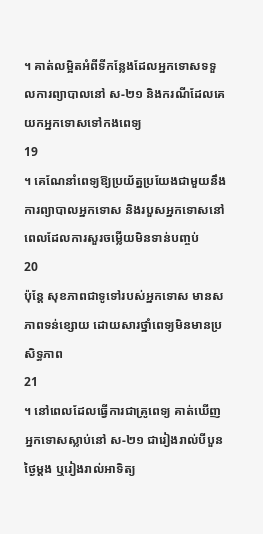។ គាត់លម្អិតអំពីទីកន្លែងដែលអ្នកទោសទទួលការព្យាបាលនៅ ស-២១ និងករណីដែលគេយកអ្នកទោសទៅកងពេទ្យ
19
។ គេណែនាំពេទ្យឱ្យប្រយ័ត្នប្រយែងជាមួយនឹងការព្យាបាលអ្នកទោស និងរបួសអ្នកទោសនៅពេលដែលការសួរចម្លើយមិនទាន់បញ្ចប់
20
ប៉ុន្តែ សុខភាពជាទូទៅរបស់អ្នកទោស មានសភាពទន់ខ្សោយ ដោយសារថ្នាំពេទ្យមិនមានប្រសិទ្ធភាព
21
។ នៅពេលដែលធ្វើការជាគ្រូពេទ្យ គាត់ឃើញអ្នកទោសស្លាប់នៅ ស-២១ ជារៀងរាល់បីបួនថ្ងៃម្តង ឬរៀងរាល់អាទិត្យ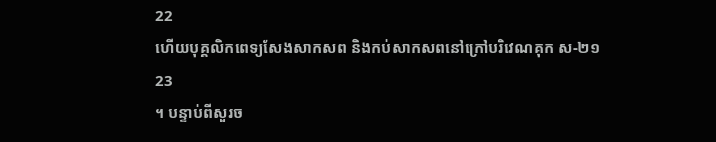22
ហើយបុគ្គលិកពេទ្យសែងសាកសព និងកប់សាកសពនៅក្រៅបរិវេណគុក ស-២១
23
។ បន្ទាប់ពីសួរច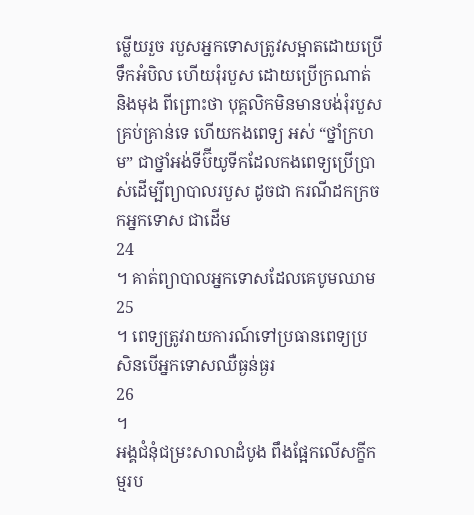ម្លើយរួច របួសអ្នកទោសត្រូវសម្អាតដោយប្រើទឹកអំបិល ហើយរុំរបួស ដោយប្រើក្រណាត់ និងមុង ពីព្រោះថា បុគ្គលិកមិនមានបង់រុំរបួសគ្រប់គ្រាន់ទេ ហើយកងពេទ្យ អស់ “ថ្នាំក្រហម” ជាថ្នាំអង់ទីប៊ីយូទីកដែលកងពេទ្យប្រើប្រាស់ដើម្បីព្យាបាលរបួស ដូចជា ករណីដកក្រចកអ្នកទោស ជាដើម
24
។ គាត់ព្យាបាលអ្នកទោសដែលគេបូមឈាម
25
។ ពេទ្យត្រូវរាយការណ៍ទៅប្រធានពេទ្យប្រសិនបើអ្នកទោសឈឺធ្ងន់ធ្ងរ
26
។
អង្គជំនុំជម្រះសាលាដំបូង ពឹងផ្អែកលើសក្ខីកម្មរប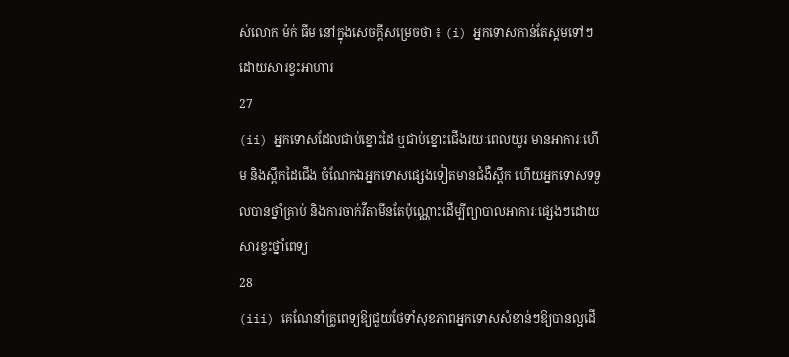ស់លោក ម៉ក់ ធីម នៅក្នុងសេចក្តីសម្រេចថា ៖ (i) អ្នកទោសកាន់តែស្គមទៅៗ ដោយសារខ្វះអាហារ
27
(ii) អ្នកទោសដែលជាប់ខ្នោះដៃ ឬជាប់ខ្នោះជើងរយៈពេលយូរ មានអាការៈហើម និងស្ពឹកដៃជើង ចំណែកឯអ្នកទោសផ្សេងទៀតមានជំងឺស្ពឹក ហើយអ្នកទោសទទួលបានថ្នាំគ្រាប់ និងការចាក់វីតាមីនតែប៉ុណ្ណោះដើម្បីព្យាបាលអាការៈផ្សេងៗដោយសារខ្វះថ្នាំពេទ្យ
28
(iii) គេណែនាំគ្រូពេទ្យឱ្យជួយថែទាំសុខភាពអ្នកទោសសំខាន់ៗឱ្យបានល្អដើ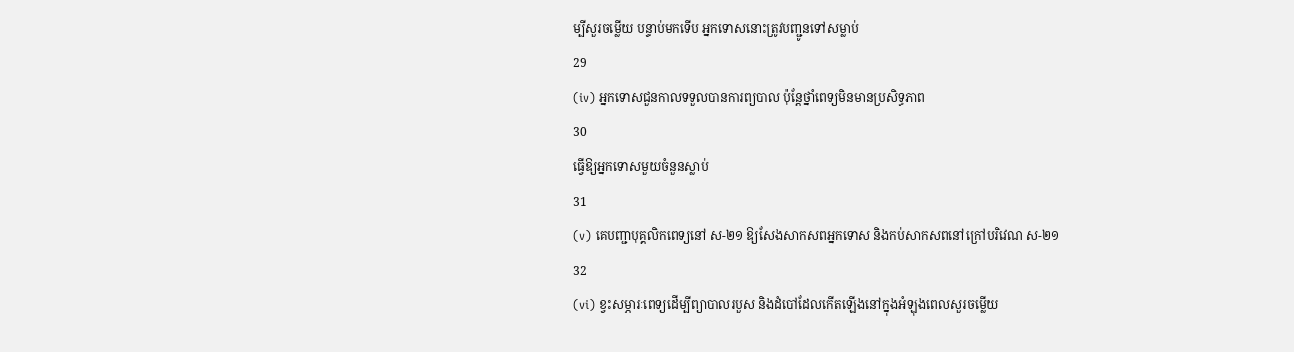ម្បីសួរចម្លើយ បន្ទាប់មកទើប អ្នកទោសនោះត្រូវបញ្ជូនទៅសម្លាប់
29
(iv) អ្នកទោសជួនកាលទទួលបានការព្យបាល ប៉ុន្តែថ្នាំពេទ្យមិនមានប្រសិទ្ធភាព
30
ធ្វើឱ្យអ្នកទោសមួយចំនួនស្លាប់
31
(v) គេបញ្ជាបុគ្គលិកពេទ្យនៅ ស-២១ ឱ្យសែងសាកសពអ្នកទោស និងកប់សាកសពនៅក្រៅបរិវេណ ស-២១
32
(vi) ខ្វះសម្ភារៈពេទ្យដើម្បីព្យាបាលរបួស និងដំបៅដែលកើតឡើងនៅក្នុងអំឡុងពេលសួរចម្លើយ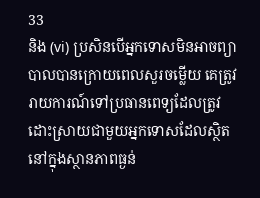33
និង (vi) ប្រសិនបើអ្នកទោសមិនអាចព្យាបាលបានក្រោយពេលសួរចម្លើយ គេត្រូវរាយការណ៍ទៅប្រធានពេទ្យដែលត្រូវដោះស្រាយជាមួយអ្នកទោសដែលស្ថិតនៅក្នុងស្ថានភាពធ្ងន់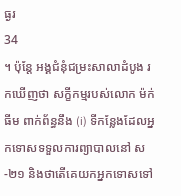ធ្ងរ
34
។ ប៉ុន្តែ អង្គជំនុំជម្រះសាលាដំបូង រកឃើញថា សក្ខីកម្មរបស់លោក ម៉ក់ ធីម ពាក់ព័ន្ធនឹង (i) ទីកន្លែងដែលអ្នកទោសទទួលការព្យាបាលនៅ ស-២១ និងថាតើគេយកអ្នកទោសទៅ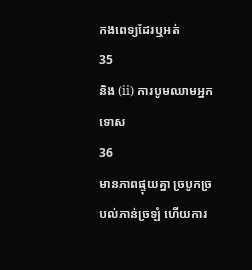កងពេទ្យដែរឬអត់
35
និង (ii) ការបូមឈាមអ្នកទោស
36
មានភាពផ្ទុយគ្នា ច្របូកច្របល់ភាន់ច្រឡំ ហើយការ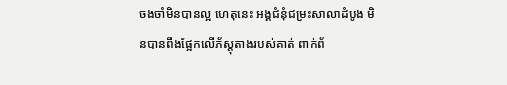ចងចាំមិនបានល្អ ហេតុនេះ អង្គជំនុំជម្រះសាលាដំបូង មិនបានពឹងផ្អែកលើភ័ស្តុតាងរបស់គាត់ ពាក់ព័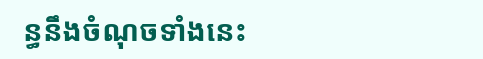ន្ធនឹងចំណុចទាំងនេះ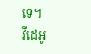ទេ។
វីដេអូ